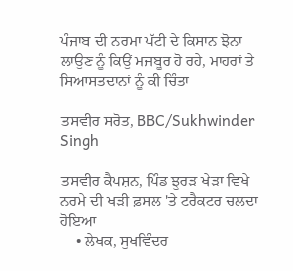ਪੰਜਾਬ ਦੀ ਨਰਮਾ ਪੱਟੀ ਦੇ ਕਿਸਾਨ ਝੋਨਾ ਲਾਉਣ ਨੂੰ ਕਿਉਂ ਮਜਬੂਰ ਹੋ ਰਹੇ, ਮਾਹਰਾਂ ਤੇ ਸਿਆਸਤਦਾਨਾਂ ਨੂੰ ਕੀ ਚਿੰਤਾ

ਤਸਵੀਰ ਸਰੋਤ, BBC/Sukhwinder Singh

ਤਸਵੀਰ ਕੈਪਸ਼ਨ, ਪਿੰਡ ਝੁਰੜ ਖੇੜਾ ਵਿਖੇ ਨਰਮੇ ਦੀ ਖੜੀ ਫ਼ਸਲ 'ਤੇ ਟਰੈਕਟਰ ਚਲਦਾ ਹੋਇਆ
    • ਲੇਖਕ, ਸੁਖਵਿੰਦਰ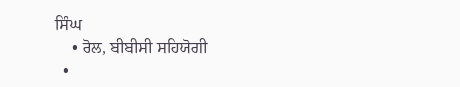ਸਿੰਘ
    • ਰੋਲ, ਬੀਬੀਸੀ ਸਹਿਯੋਗੀ
  •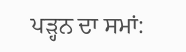ਪੜ੍ਹਨ ਦਾ ਸਮਾਂ: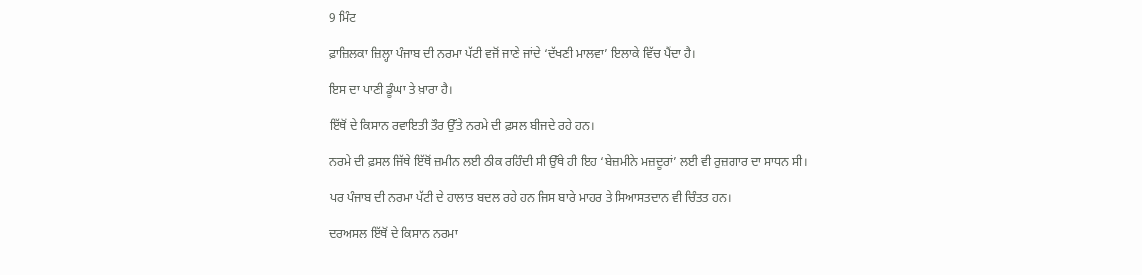9 ਮਿੰਟ

ਫ਼ਾਜ਼ਿਲਕਾ ਜ਼ਿਲ੍ਹਾ ਪੰਜਾਬ ਦੀ ਨਰਮਾ ਪੱਟੀ ਵਜੋਂ ਜਾਣੇ ਜਾਂਦੇ ‘ਦੱਖਣੀ ਮਾਲਵਾ’ ਇਲਾਕੇ ਵਿੱਚ ਪੈਂਦਾ ਹੈ।

ਇਸ ਦਾ ਪਾਣੀ ਡੂੰਘਾ ਤੇ ਖ਼ਾਰਾ ਹੈ।

ਇੱਥੋਂ ਦੇ ਕਿਸਾਨ ਰਵਾਇਤੀ ਤੌਰ ਉੱਤੇ ਨਰਮੇ ਦੀ ਫ਼ਸਲ ਬੀਜਦੇ ਰਹੇ ਹਨ।

ਨਰਮੇ ਦੀ ਫ਼ਸਲ ਜਿੱਥੇ ਇੱਥੋਂ ਜ਼ਮੀਨ ਲਈ ਠੀਕ ਰਹਿੰਦੀ ਸੀ ਉੱਥੇ ਹੀ ਇਹ ‘ਬੇਜ਼ਮੀਨੇ ਮਜ਼ਦੂਰਾਂ’ ਲਈ ਵੀ ਰੁਜ਼ਗਾਰ ਦਾ ਸਾਧਨ ਸੀ।

ਪਰ ਪੰਜਾਬ ਦੀ ਨਰਮਾ ਪੱਟੀ ਦੇ ਹਾਲਾਤ ਬਦਲ ਰਹੇ ਹਨ ਜਿਸ ਬਾਰੇ ਮਾਹਰ ਤੇ ਸਿਆਸਤਦਾਨ ਵੀ ਚਿੰਤਤ ਹਨ।

ਦਰਅਸਲ ਇੱਥੋਂ ਦੇ ਕਿਸਾਨ ਨਰਮਾ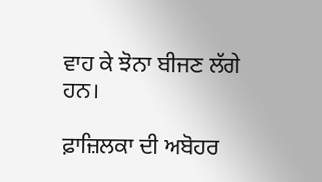ਵਾਹ ਕੇ ਝੋਨਾ ਬੀਜਣ ਲੱਗੇ ਹਨ।

ਫ਼ਾਜ਼ਿਲਕਾ ਦੀ ਅਬੋਹਰ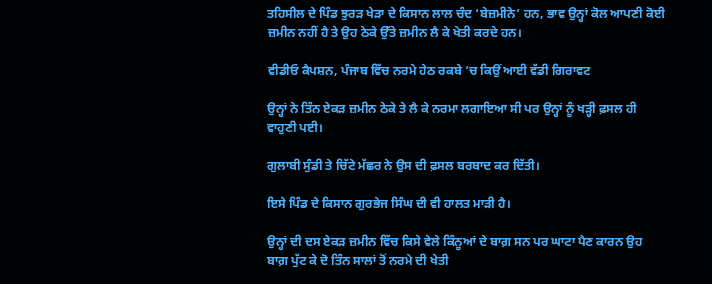ਤਹਿਸੀਲ ਦੇ ਪਿੰਡ ਝੁਰੜ ਖੇੜਾ ਦੇ ਕਿਸਾਨ ਲਾਲ ਚੰਦ ‘ਬੇਜ਼ਮੀਨੇ’ ਹਨ, ਭਾਵ ਉਨ੍ਹਾਂ ਕੋਲ ਆਪਣੀ ਕੋਈ ਜ਼ਮੀਨ ਨਹੀਂ ਹੈ ਤੇ ਉਹ ਠੇਕੇ ਉੱਤੇ ਜ਼ਮੀਨ ਲੈ ਕੇ ਖੇਤੀ ਕਰਦੇ ਹਨ।

ਵੀਡੀਓ ਕੈਪਸ਼ਨ, ਪੰਜਾਬ ਵਿੱਚ ਨਰਮੇ ਹੇਠ ਰਕਬੇ ’ਚ ਕਿਉਂ ਆਈ ਵੱਡੀ ਗਿਰਾਵਟ

ਉਨ੍ਹਾਂ ਨੇ ਤਿੰਨ ਏਕੜ ਜ਼ਮੀਨ ਠੇਕੇ ਤੇ ਲੈ ਕੇ ਨਰਮਾ ਲਗਾਇਆ ਸੀ ਪਰ ਉਨ੍ਹਾਂ ਨੂੰ ਖੜ੍ਹੀ ਫ਼ਸਲ ਹੀ ਵਾਹੁਣੀ ਪਈ।

ਗੁਲਾਬੀ ਸੁੰਡੀ ਤੇ ਚਿੱਟੇ ਮੱਛਰ ਨੇ ਉਸ ਦੀ ਫ਼ਸਲ ਬਰਬਾਦ ਕਰ ਦਿੱਤੀ।

ਇਸੇ ਪਿੰਡ ਦੇ ਕਿਸਾਨ ਗੁਰਭੇਜ ਸਿੰਘ ਦੀ ਵੀ ਹਾਲਤ ਮਾੜੀ ਹੈ।

ਉਨ੍ਹਾਂ ਦੀ ਦਸ ਏਕੜ ਜ਼ਮੀਨ ਵਿੱਚ ਕਿਸੇ ਵੇਲੇ ਕਿੰਨੂਆਂ ਦੇ ਬਾਗ਼ ਸਨ ਪਰ ਘਾਟਾ ਪੈਣ ਕਾਰਨ ਉਹ ਬਾਗ਼ ਪੁੱਟ ਕੇ ਦੋ ਤਿੰਨ ਸਾਲਾਂ ਤੋਂ ਨਰਮੇ ਦੀ ਖੇਤੀ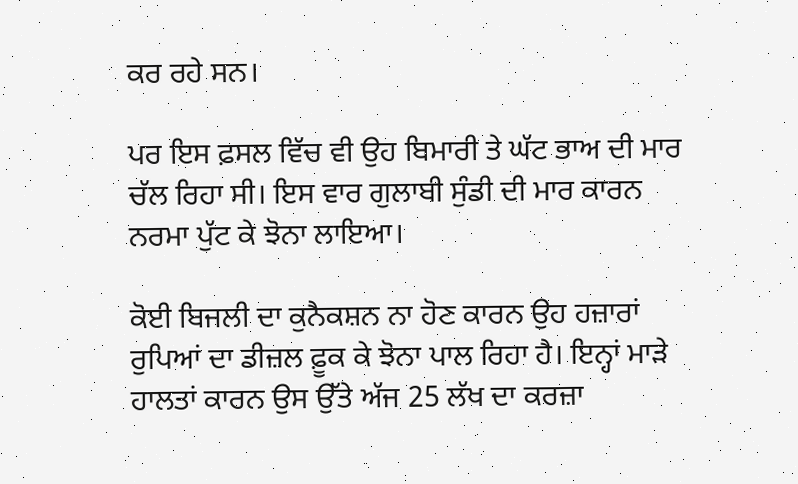ਕਰ ਰਹੇ ਸਨ।

ਪਰ ਇਸ ਫ਼ਸਲ ਵਿੱਚ ਵੀ ਉਹ ਬਿਮਾਰੀ ਤੇ ਘੱਟ ਭਾਅ ਦੀ ਮਾਰ ਚੱਲ ਰਿਹਾ ਸੀ। ਇਸ ਵਾਰ ਗੁਲਾਬੀ ਸੁੰਡੀ ਦੀ ਮਾਰ ਕਾਰਨ ਨਰਮਾ ਪੁੱਟ ਕੇ ਝੋਨਾ ਲਾਇਆ।

ਕੋਈ ਬਿਜਲੀ ਦਾ ਕੁਨੈਕਸ਼ਨ ਨਾ ਹੋਣ ਕਾਰਨ ਉਹ ਹਜ਼ਾਰਾਂ ਰੁਪਿਆਂ ਦਾ ਡੀਜ਼ਲ ਫ਼ੂਕ ਕੇ ਝੋਨਾ ਪਾਲ ਰਿਹਾ ਹੈ। ਇਨ੍ਹਾਂ ਮਾੜੇ ਹਾਲਤਾਂ ਕਾਰਨ ਉਸ ਉੱਤੇ ਅੱਜ 25 ਲੱਖ ਦਾ ਕਰਜ਼ਾ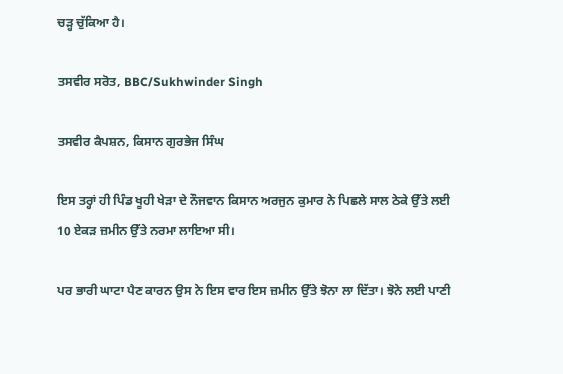ਚੜ੍ਹ ਚੁੱਕਿਆ ਹੈ।

ਤਸਵੀਰ ਸਰੋਤ, BBC/Sukhwinder Singh

ਤਸਵੀਰ ਕੈਪਸ਼ਨ, ਕਿਸਾਨ ਗੁਰਭੇਜ ਸਿੰਘ

ਇਸ ਤਰ੍ਹਾਂ ਹੀ ਪਿੰਡ ਖੂਹੀ ਖੇੜਾ ਦੇ ਨੌਜਵਾਨ ਕਿਸਾਨ ਅਰਜੁਨ ਕੁਮਾਰ ਨੇ ਪਿਛਲੇ ਸਾਲ ਠੇਕੇ ਉੱਤੇ ਲਈ 10 ਏਕੜ ਜ਼ਮੀਨ ਉੱਤੇ ਨਰਮਾ ਲਾਇਆ ਸੀ।

ਪਰ ਭਾਰੀ ਘਾਟਾ ਪੈਣ ਕਾਰਨ ਉਸ ਨੇ ਇਸ ਵਾਰ ਇਸ ਜ਼ਮੀਨ ਉੱਤੇ ਝੋਨਾ ਲਾ ਦਿੱਤਾ। ਝੋਨੇ ਲਈ ਪਾਣੀ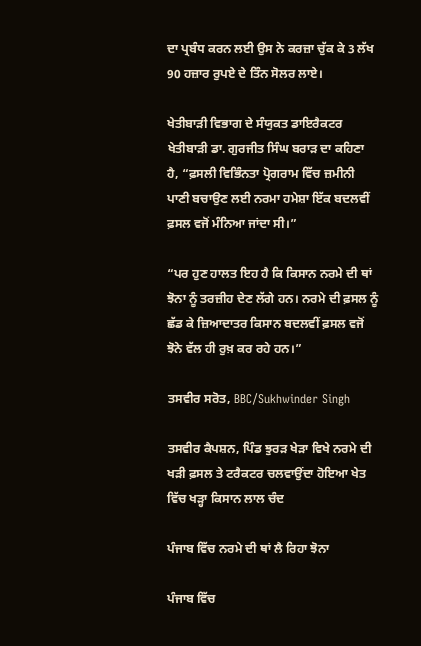ਦਾ ਪ੍ਰਬੰਧ ਕਰਨ ਲਈ ਉਸ ਨੇ ਕਰਜ਼ਾ ਚੁੱਕ ਕੇ 3 ਲੱਖ 90 ਹਜ਼ਾਰ ਰੁਪਏ ਦੇ ਤਿੰਨ ਸੋਲਰ ਲਾਏ।

ਖੇਤੀਬਾੜੀ ਵਿਭਾਗ ਦੇ ਸੰਯੁਕਤ ਡਾਇਰੈਕਟਰ ਖੇਤੀਬਾੜੀ ਡਾ. ਗੁਰਜੀਤ ਸਿੰਘ ਬਰਾੜ ਦਾ ਕਹਿਣਾ ਹੈ, “ਫ਼ਸਲੀ ਵਿਭਿੰਨਤਾ ਪ੍ਰੋਗਰਾਮ ਵਿੱਚ ਜ਼ਮੀਨੀ ਪਾਣੀ ਬਚਾਉਣ ਲਈ ਨਰਮਾ ਹਮੇਸ਼ਾ ਇੱਕ ਬਦਲਵੀਂ ਫ਼ਸਲ ਵਜੋਂ ਮੰਨਿਆ ਜਾਂਦਾ ਸੀ।”

“ਪਰ ਹੁਣ ਹਾਲਤ ਇਹ ਹੈ ਕਿ ਕਿਸਾਨ ਨਰਮੇ ਦੀ ਥਾਂ ਝੋਨਾ ਨੂੰ ਤਰਜ਼ੀਹ ਦੇਣ ਲੱਗੇ ਹਨ। ਨਰਮੇ ਦੀ ਫ਼ਸਲ ਨੂੰ ਛੱਡ ਕੇ ਜ਼ਿਆਦਾਤਰ ਕਿਸਾਨ ਬਦਲਵੀਂ ਫ਼ਸਲ ਵਜੋਂ ਝੋਨੇ ਵੱਲ ਹੀ ਰੁਖ਼ ਕਰ ਰਹੇ ਹਨ।”

ਤਸਵੀਰ ਸਰੋਤ, BBC/Sukhwinder Singh

ਤਸਵੀਰ ਕੈਪਸ਼ਨ, ਪਿੰਡ ਝੁਰੜ ਖੇੜਾ ਵਿਖੇ ਨਰਮੇ ਦੀ ਖੜੀ ਫ਼ਸਲ ਤੇ ਟਰੈਕਟਰ ਚਲਵਾਉਂਦਾ ਹੋਇਆ ਖੇਤ ਵਿੱਚ ਖੜ੍ਹਾ ਕਿਸਾਨ ਲਾਲ ਚੰਦ

ਪੰਜਾਬ ਵਿੱਚ ਨਰਮੇ ਦੀ ਥਾਂ ਲੈ ਰਿਹਾ ਝੋਨਾ

ਪੰਜਾਬ ਵਿੱਚ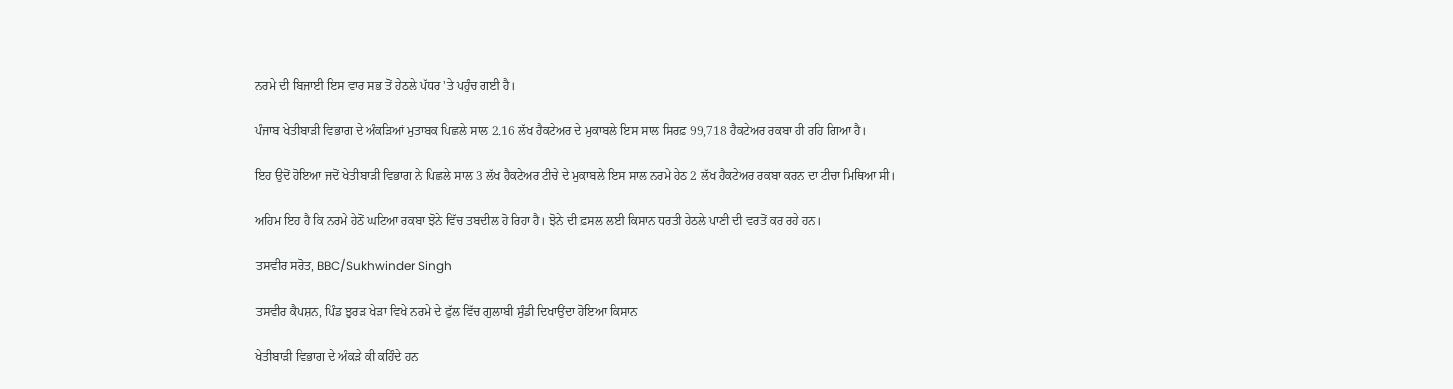ਨਰਮੇ ਦੀ ਬਿਜਾਈ ਇਸ ਵਾਰ ਸਭ ਤੋਂ ਹੇਠਲੇ ਪੱਧਰ 'ਤੇ ਪਹੁੰਚ ਗਈ ਹੈ।

ਪੰਜਾਬ ਖੇਤੀਬਾੜੀ ਵਿਭਾਗ ਦੇ ਅੰਕੜਿਆਂ ਮੁਤਾਬਕ ਪਿਛਲੇ ਸਾਲ 2.16 ਲੱਖ ਹੈਕਟੇਅਰ ਦੇ ਮੁਕਾਬਲੇ ਇਸ ਸਾਲ ਸਿਰਫ਼ 99,718 ਹੈਕਟੇਅਰ ਰਕਬਾ ਹੀ ਰਹਿ ਗਿਆ ਹੈ।

ਇਹ ਉਦੋਂ ਹੋਇਆ ਜਦੋਂ ਖੇਤੀਬਾੜੀ ਵਿਭਾਗ ਨੇ ਪਿਛਲੇ ਸਾਲ 3 ਲੱਖ ਹੈਕਟੇਅਰ ਟੀਚੇ ਦੇ ਮੁਕਾਬਲੇ ਇਸ ਸਾਲ ਨਰਮੇ ਹੇਠ 2 ਲੱਖ ਹੈਕਟੇਅਰ ਰਕਬਾ ਕਰਨ ਦਾ ਟੀਚਾ ਮਿਥਿਆ ਸੀ।

ਅਹਿਮ ਇਹ ਹੈ ਕਿ ਨਰਮੇ ਹੇਠੋਂ ਘਟਿਆ ਰਕਬਾ ਝੋਨੇ ਵਿੱਚ ਤਬਦੀਲ ਹੋ ਰਿਹਾ ਹੈ। ਝੋਨੇ ਦੀ ਫ਼ਸਲ ਲਈ ਕਿਸਾਨ ਧਰਤੀ ਹੇਠਲੇ ਪਾਣੀ ਦੀ ਵਰਤੋਂ ਕਰ ਰਹੇ ਹਨ।

ਤਸਵੀਰ ਸਰੋਤ, BBC/Sukhwinder Singh

ਤਸਵੀਰ ਕੈਪਸ਼ਨ, ਪਿੰਡ ਝੁਰੜ ਖੇੜਾ ਵਿਖੇ ਨਰਮੇ ਦੇ ਫੁੱਲ ਵਿੱਚ ਗੁਲਾਬੀ ਸੁੰਡੀ ਦਿਖਾਉਂਦਾ ਹੋਇਆ ਕਿਸਾਨ

ਖੇਤੀਬਾੜੀ ਵਿਭਾਗ ਦੇ ਅੰਕੜੇ ਕੀ ਕਹਿੰਦੇ ਹਨ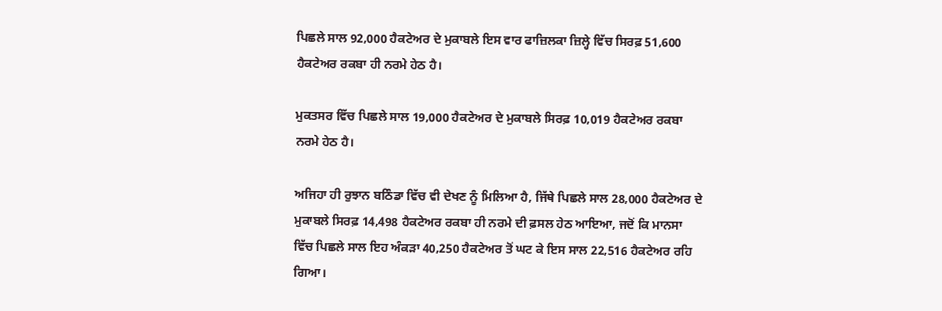ਪਿਛਲੇ ਸਾਲ 92,000 ਹੈਕਟੇਅਰ ਦੇ ਮੁਕਾਬਲੇ ਇਸ ਵਾਰ ਫਾਜ਼ਿਲਕਾ ਜ਼ਿਲ੍ਹੇ ਵਿੱਚ ਸਿਰਫ਼ 51,600 ਹੈਕਟੇਅਰ ਰਕਬਾ ਹੀ ਨਰਮੇ ਹੇਠ ਹੈ।

ਮੁਕਤਸਰ ਵਿੱਚ ਪਿਛਲੇ ਸਾਲ 19,000 ਹੈਕਟੇਅਰ ਦੇ ਮੁਕਾਬਲੇ ਸਿਰਫ਼ 10,019 ਹੈਕਟੇਅਰ ਰਕਬਾ ਨਰਮੇ ਹੇਠ ਹੈ।

ਅਜਿਹਾ ਹੀ ਰੁਝਾਨ ਬਠਿੰਡਾ ਵਿੱਚ ਵੀ ਦੇਖਣ ਨੂੰ ਮਿਲਿਆ ਹੈ, ਜਿੱਥੇ ਪਿਛਲੇ ਸਾਲ 28,000 ਹੈਕਟੇਅਰ ਦੇ ਮੁਕਾਬਲੇ ਸਿਰਫ਼ 14,498 ਹੈਕਟੇਅਰ ਰਕਬਾ ਹੀ ਨਰਮੇ ਦੀ ਫ਼ਸਲ ਹੇਠ ਆਇਆ, ਜਦੋਂ ਕਿ ਮਾਨਸਾ ਵਿੱਚ ਪਿਛਲੇ ਸਾਲ ਇਹ ਅੰਕੜਾ 40,250 ਹੈਕਟੇਅਰ ਤੋਂ ਘਟ ਕੇ ਇਸ ਸਾਲ 22,516 ਹੈਕਟੇਅਰ ਰਹਿ ਗਿਆ।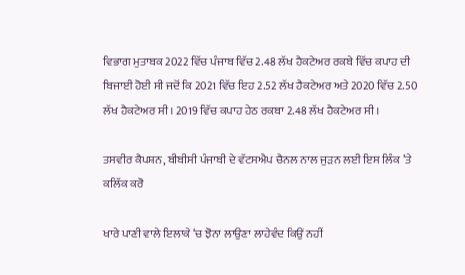ਵਿਭਾਗ ਮੁਤਾਬਕ 2022 ਵਿੱਚ ਪੰਜਾਬ ਵਿੱਚ 2.48 ਲੱਖ ਹੈਕਟੇਅਰ ਰਕਬੇ ਵਿੱਚ ਕਪਾਹ ਦੀ ਬਿਜਾਈ ਹੋਈ ਸੀ ਜਦੋਂ ਕਿ 2021 ਵਿੱਚ ਇਹ 2.52 ਲੱਖ ਹੈਕਟੇਅਰ ਅਤੇ 2020 ਵਿੱਚ 2.50 ਲੱਖ ਹੈਕਟੇਅਰ ਸੀ। 2019 ਵਿੱਚ ਕਪਾਹ ਹੇਠ ਰਕਬਾ 2.48 ਲੱਖ ਹੈਕਟੇਅਰ ਸੀ।

ਤਸਵੀਰ ਕੈਪਸ਼ਨ, ਬੀਬੀਸੀ ਪੰਜਾਬੀ ਦੇ ਵੱਟਸਐਪ ਚੈਨਲ ਨਾਲ ਜੁੜਨ ਲਈ ਇਸ ਲਿੰਕ ’ਤੇ ਕਲਿੱਕ ਕਰੋ

ਖਾਰੇ ਪਾਣੀ ਵਾਲੇ ਇਲਾਕੇ ‘ਚ ਝੋਨਾ ਲਾਉਣਾ ਲਾਹੇਵੰਦ ਕਿਉਂ ਨਹੀਂ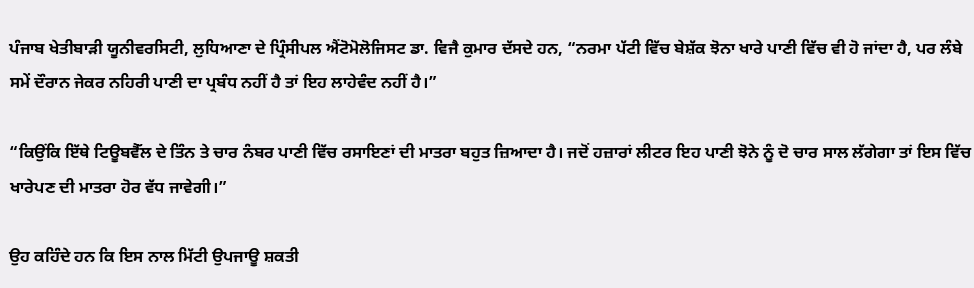ਪੰਜਾਬ ਖੇਤੀਬਾੜੀ ਯੂਨੀਵਰਸਿਟੀ, ਲੁਧਿਆਣਾ ਦੇ ਪ੍ਰਿੰਸੀਪਲ ਐਂਟੋਮੋਲੋਜਿਸਟ ਡਾ. ਵਿਜੈ ਕੁਮਾਰ ਦੱਸਦੇ ਹਨ, “ਨਰਮਾ ਪੱਟੀ ਵਿੱਚ ਬੇਸ਼ੱਕ ਝੋਨਾ ਖਾਰੇ ਪਾਣੀ ਵਿੱਚ ਵੀ ਹੋ ਜਾਂਦਾ ਹੈ, ਪਰ ਲੰਬੇ ਸਮੇਂ ਦੌਰਾਨ ਜੇਕਰ ਨਹਿਰੀ ਪਾਣੀ ਦਾ ਪ੍ਰਬੰਧ ਨਹੀਂ ਹੈ ਤਾਂ ਇਹ ਲਾਹੇਵੰਦ ਨਹੀਂ ਹੈ।”

“ਕਿਉਂਕਿ ਇੱਥੇ ਟਿਊਬਵੈੱਲ ਦੇ ਤਿੰਨ ਤੇ ਚਾਰ ਨੰਬਰ ਪਾਣੀ ਵਿੱਚ ਰਸਾਇਣਾਂ ਦੀ ਮਾਤਰਾ ਬਹੁਤ ਜ਼ਿਆਦਾ ਹੈ। ਜਦੋਂ ਹਜ਼ਾਰਾਂ ਲੀਟਰ ਇਹ ਪਾਣੀ ਝੋਨੇ ਨੂੰ ਦੋ ਚਾਰ ਸਾਲ ਲੱਗੇਗਾ ਤਾਂ ਇਸ ਵਿੱਚ ਖਾਰੇਪਣ ਦੀ ਮਾਤਰਾ ਹੋਰ ਵੱਧ ਜਾਵੇਗੀ।”

ਉਹ ਕਹਿੰਦੇ ਹਨ ਕਿ ਇਸ ਨਾਲ ਮਿੱਟੀ ਉਪਜਾਊ ਸ਼ਕਤੀ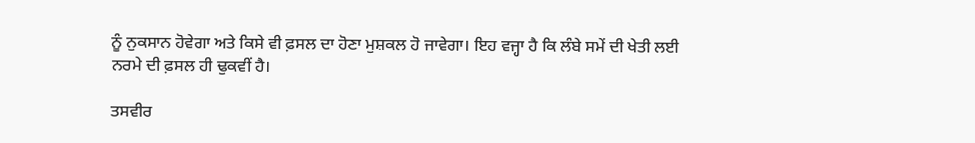ਨੂੰ ਨੁਕਸਾਨ ਹੋਵੇਗਾ ਅਤੇ ਕਿਸੇ ਵੀ ਫ਼ਸਲ ਦਾ ਹੋਣਾ ਮੁਸ਼ਕਲ ਹੋ ਜਾਵੇਗਾ। ਇਹ ਵਜ੍ਹਾ ਹੈ ਕਿ ਲੰਬੇ ਸਮੇਂ ਦੀ ਖੇਤੀ ਲਈ ਨਰਮੇ ਦੀ ਫ਼ਸਲ ਹੀ ਢੁਕਵੀਂ ਹੈ।

ਤਸਵੀਰ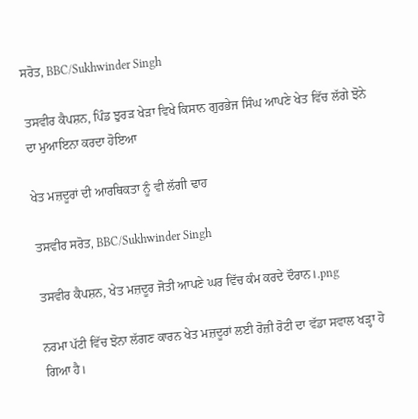ਸਰੋਤ, BBC/Sukhwinder Singh

ਤਸਵੀਰ ਕੈਪਸ਼ਨ, ਪਿੰਡ ਝੁਰੜ ਖੇੜਾ ਵਿਖੇ ਕਿਸਾਨ ਗੁਰਭੇਜ ਸਿੰਘ ਆਪਣੇ ਖੇਤ ਵਿੱਚ ਲੱਗੇ ਝੋਨੇ ਦਾ ਮੁਆਇਨਾ ਕਰਦਾ ਹੋਇਆ

ਖੇਤ ਮਜ਼ਦੂਰਾਂ ਦੀ ਆਰਥਿਕਤਾ ਨੂੰ ਵੀ ਲੱਗੀ ਢਾਹ

ਤਸਵੀਰ ਸਰੋਤ, BBC/Sukhwinder Singh

ਤਸਵੀਰ ਕੈਪਸ਼ਨ, ਖੇਤ ਮਜ਼ਦੂਰ ਜੋਤੀ ਆਪਣੇ ਘਰ ਵਿੱਚ ਕੰਮ ਕਰਦੇ ਦੌਰਾਨ।.png

ਨਰਮਾ ਪੱਟੀ ਵਿੱਚ ਝੋਨਾ ਲੱਗਣ ਕਾਰਨ ਖੇਤ ਮਜ਼ਦੂਰਾਂ ਲਈ ਰੋਜ਼ੀ ਰੋਟੀ ਦਾ ਵੱਡਾ ਸਵਾਲ ਖੜ੍ਹਾ ਹੋ ਗਿਆ ਹੈ।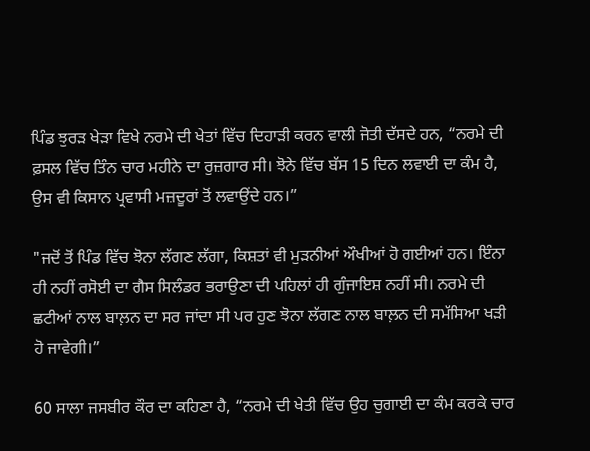ਪਿੰਡ ਝੁਰੜ ਖੇੜਾ ਵਿਖੇ ਨਰਮੇ ਦੀ ਖੇਤਾਂ ਵਿੱਚ ਦਿਹਾੜੀ ਕਰਨ ਵਾਲੀ ਜੋਤੀ ਦੱਸਦੇ ਹਨ, “ਨਰਮੇ ਦੀ ਫ਼ਸਲ ਵਿੱਚ ਤਿੰਨ ਚਾਰ ਮਹੀਨੇ ਦਾ ਰੁਜ਼ਗਾਰ ਸੀ। ਝੋਨੇ ਵਿੱਚ ਬੱਸ 15 ਦਿਨ ਲਵਾਈ ਦਾ ਕੰਮ ਹੈ, ਉਸ ਵੀ ਕਿਸਾਨ ਪ੍ਰਵਾਸੀ ਮਜ਼ਦੂਰਾਂ ਤੋਂ ਲਵਾਉਂਦੇ ਹਨ।”

"ਜਦੋਂ ਤੋਂ ਪਿੰਡ ਵਿੱਚ ਝੋਨਾ ਲੱਗਣ ਲੱਗਾ, ਕਿਸ਼ਤਾਂ ਵੀ ਮੁੜਨੀਆਂ ਔਖੀਆਂ ਹੋ ਗਈਆਂ ਹਨ। ਇੰਨਾ ਹੀ ਨਹੀਂ ਰਸੋਈ ਦਾ ਗੈਸ ਸਿਲੰਡਰ ਭਰਾਉਣਾ ਦੀ ਪਹਿਲਾਂ ਹੀ ਗੁੰਜਾਇਸ਼ ਨਹੀਂ ਸੀ। ਨਰਮੇ ਦੀ ਛਟੀਆਂ ਨਾਲ ਬਾਲ਼ਨ ਦਾ ਸਰ ਜਾਂਦਾ ਸੀ ਪਰ ਹੁਣ ਝੋਨਾ ਲੱਗਣ ਨਾਲ ਬਾਲ਼ਨ ਦੀ ਸਮੱਸਿਆ ਖੜੀ ਹੋ ਜਾਵੇਗੀ।”

60 ਸਾਲਾ ਜਸਬੀਰ ਕੌਰ ਦਾ ਕਹਿਣਾ ਹੈ, “ਨਰਮੇ ਦੀ ਖੇਤੀ ਵਿੱਚ ਉਹ ਚੁਗਾਈ ਦਾ ਕੰਮ ਕਰਕੇ ਚਾਰ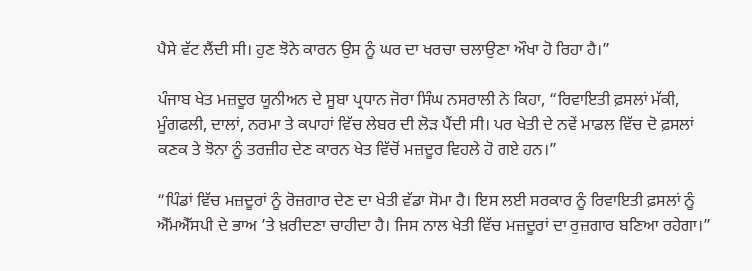ਪੈਸੇ ਵੱਟ ਲੈਂਦੀ ਸੀ। ਹੁਣ ਝੋਨੇ ਕਾਰਨ ਉਸ ਨੂੰ ਘਰ ਦਾ ਖਰਚਾ ਚਲਾਉਣਾ ਔਖਾ ਹੋ ਰਿਹਾ ਹੈ।”

ਪੰਜਾਬ ਖੇਤ ਮਜ਼ਦੂਰ ਯੂਨੀਅਨ ਦੇ ਸੂਬਾ ਪ੍ਰਧਾਨ ਜੋਰਾ ਸਿੰਘ ਨਸਰਾਲੀ ਨੇ ਕਿਹਾ, “ਰਿਵਾਇਤੀ ਫ਼ਸਲਾਂ ਮੱਕੀ, ਮੂੰਗਫਲੀ, ਦਾਲਾਂ, ਨਰਮਾ ਤੇ ਕਪਾਹਾਂ ਵਿੱਚ ਲੇਬਰ ਦੀ ਲੋੜ ਪੈਂਦੀ ਸੀ। ਪਰ ਖੇਤੀ ਦੇ ਨਵੇਂ ਮਾਡਲ ਵਿੱਚ ਦੋ ਫ਼ਸਲਾਂ ਕਣਕ ਤੇ ਝੋਨਾ ਨੂੰ ਤਰਜ਼ੀਹ ਦੇਣ ਕਾਰਨ ਖੇਤ ਵਿੱਚੋਂ ਮਜ਼ਦੂਰ ਵਿਹਲੇ ਹੋ ਗਏ ਹਨ।”

“ਪਿੰਡਾਂ ਵਿੱਚ ਮਜ਼ਦੂਰਾਂ ਨੂੰ ਰੋਜ਼ਗਾਰ ਦੇਣ ਦਾ ਖੇਤੀ ਵੱਡਾ ਸੋਮਾ ਹੈ। ਇਸ ਲਈ ਸਰਕਾਰ ਨੂੰ ਰਿਵਾਇਤੀ ਫ਼ਸਲਾਂ ਨੂੰ ਐੱਮਐੱਸਪੀ ਦੇ ਭਾਅ ’ਤੇ ਖ਼ਰੀਦਣਾ ਚਾਹੀਦਾ ਹੈ। ਜਿਸ ਨਾਲ ਖੇਤੀ ਵਿੱਚ ਮਜ਼ਦੂਰਾਂ ਦਾ ਰੁਜ਼ਗਾਰ ਬਣਿਆ ਰਹੇਗਾ।”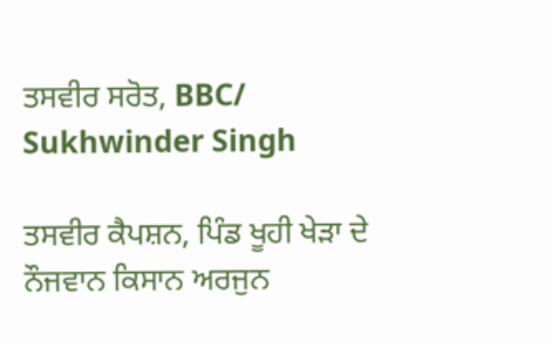ਤਸਵੀਰ ਸਰੋਤ, BBC/ Sukhwinder Singh

ਤਸਵੀਰ ਕੈਪਸ਼ਨ, ਪਿੰਡ ਖੂਹੀ ਖੇੜਾ ਦੇ ਨੌਜਵਾਨ ਕਿਸਾਨ ਅਰਜੁਨ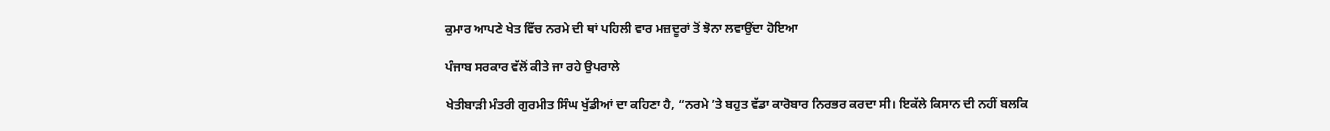ਕੁਮਾਰ ਆਪਣੇ ਖੇਤ ਵਿੱਚ ਨਰਮੇ ਦੀ ਥਾਂ ਪਹਿਲੀ ਵਾਰ ਮਜ਼ਦੂਰਾਂ ਤੋਂ ਝੋਨਾ ਲਵਾਉਂਦਾ ਹੋਇਆ

ਪੰਜਾਬ ਸਰਕਾਰ ਵੱਲੋਂ ਕੀਤੇ ਜਾ ਰਹੇ ਉਪਰਾਲੇ

ਖੇਤੀਬਾੜੀ ਮੰਤਰੀ ਗੁਰਮੀਤ ਸਿੰਘ ਖੁੱਡੀਆਂ ਦਾ ਕਹਿਣਾ ਹੈ, “ਨਰਮੇ ’ਤੇ ਬਹੁਤ ਵੱਡਾ ਕਾਰੋਬਾਰ ਨਿਰਭਰ ਕਰਦਾ ਸੀ। ਇਕੱਲੇ ਕਿਸਾਨ ਦੀ ਨਹੀਂ ਬਲਕਿ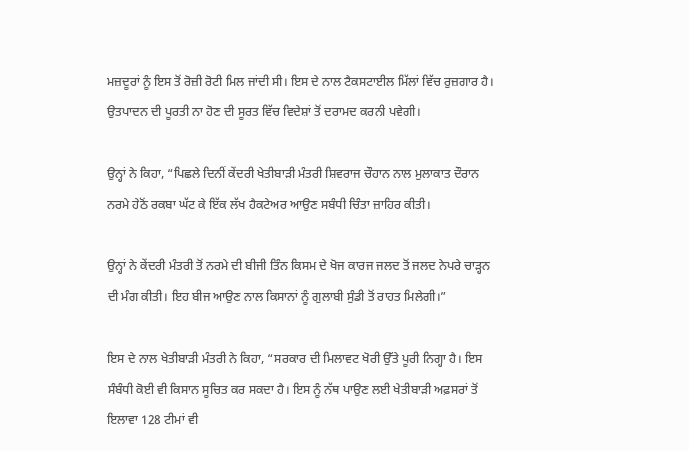ਮਜ਼ਦੂਰਾਂ ਨੂੰ ਇਸ ਤੋਂ ਰੋਜ਼ੀ ਰੋਟੀ ਮਿਲ ਜਾਂਦੀ ਸੀ। ਇਸ ਦੇ ਨਾਲ ਟੈਕਸਟਾਈਲ ਮਿੱਲਾਂ ਵਿੱਚ ਰੁਜ਼ਗਾਰ ਹੈ। ਉਤਪਾਦਨ ਦੀ ਪੂਰਤੀ ਨਾ ਹੋਣ ਦੀ ਸੂਰਤ ਵਿੱਚ ਵਿਦੇਸ਼ਾਂ ਤੋਂ ਦਰਾਮਦ ਕਰਨੀ ਪਵੇਗੀ।

ਉਨ੍ਹਾਂ ਨੇ ਕਿਹਾ, “ਪਿਛਲੇ ਦਿਨੀਂ ਕੇਂਦਰੀ ਖੇਤੀਬਾੜੀ ਮੰਤਰੀ ਸ਼ਿਵਰਾਜ ਚੌਹਾਨ ਨਾਲ ਮੁਲਾਕਾਤ ਦੌਰਾਨ ਨਰਮੇ ਹੇਠੋਂ ਰਕਬਾ ਘੱਟ ਕੇ ਇੱਕ ਲੱਖ ਹੈਕਟੇਅਰ ਆਉਣ ਸਬੰਧੀ ਚਿੰਤਾ ਜ਼ਾਹਿਰ ਕੀਤੀ।

ਉਨ੍ਹਾਂ ਨੇ ਕੇਂਦਰੀ ਮੰਤਰੀ ਤੋਂ ਨਰਮੇ ਦੀ ਬੀਜੀ ਤਿੰਨ ਕਿਸਮ ਦੇ ਖੋਜ ਕਾਰਜ ਜਲਦ ਤੋਂ ਜਲਦ ਨੇਪਰੇ ਚਾੜ੍ਹਨ ਦੀ ਮੰਗ ਕੀਤੀ। ਇਹ ਬੀਜ ਆਉਣ ਨਾਲ ਕਿਸਾਨਾਂ ਨੂੰ ਗੁਲਾਬੀ ਸੁੰਡੀ ਤੋਂ ਰਾਹਤ ਮਿਲੇਗੀ।”

ਇਸ ਦੇ ਨਾਲ ਖੇਤੀਬਾੜੀ ਮੰਤਰੀ ਨੇ ਕਿਹਾ, “ਸਰਕਾਰ ਦੀ ਮਿਲਾਵਟ ਖੋਰੀ ਉੱਤੇ ਪੂਰੀ ਨਿਗ੍ਹਾ ਹੈ। ਇਸ ਸੰਬੰਧੀ ਕੋਈ ਵੀ ਕਿਸਾਨ ਸੂਚਿਤ ਕਰ ਸਕਦਾ ਹੈ। ਇਸ ਨੂੰ ਨੱਥ ਪਾਉਣ ਲਈ ਖੇਤੀਬਾੜੀ ਅਫ਼ਸਰਾਂ ਤੋਂ ਇਲਾਵਾ 128 ਟੀਮਾਂ ਵੀ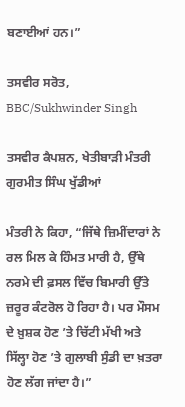ਬਣਾਈਆਂ ਹਨ।”

ਤਸਵੀਰ ਸਰੋਤ, BBC/Sukhwinder Singh

ਤਸਵੀਰ ਕੈਪਸ਼ਨ, ਖੇਤੀਬਾੜੀ ਮੰਤਰੀ ਗੁਰਮੀਤ ਸਿੰਘ ਖੁੱਡੀਆਂ

ਮੰਤਰੀ ਨੇ ਕਿਹਾ, “ਜਿੱਥੇ ਜ਼ਿਮੀਂਦਾਰਾਂ ਨੇ ਰਲ ਮਿਲ ਕੇ ਹਿੰਮਤ ਮਾਰੀ ਹੈ, ਉੱਥੇ ਨਰਮੇ ਦੀ ਫ਼ਸਲ ਵਿੱਚ ਬਿਮਾਰੀ ਉੱਤੇ ਜ਼ਰੂਰ ਕੰਟਰੋਲ ਹੋ ਰਿਹਾ ਹੈ। ਪਰ ਮੌਸਮ ਦੇ ਖ਼ੁਸ਼ਕ ਹੋਣ ’ਤੇ ਚਿੱਟੀ ਮੱਖੀ ਅਤੇ ਸਿੱਲ੍ਹਾ ਹੋਣ ’ਤੇ ਗੁਲਾਬੀ ਸੁੰਡੀ ਦਾ ਖ਼ਤਰਾ ਹੋਣ ਲੱਗ ਜਾਂਦਾ ਹੈ।”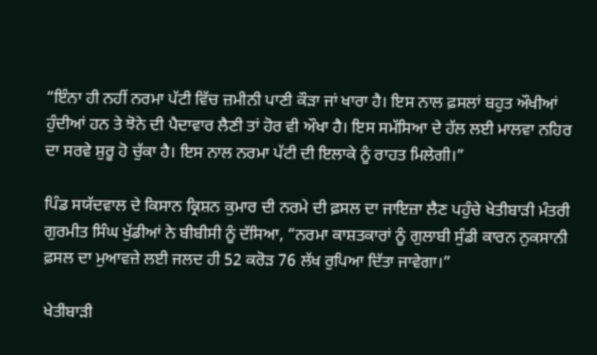“ਇੰਨਾ ਹੀ ਨਹੀਂ ਨਰਮਾ ਪੱਟੀ ਵਿੱਚ ਜ਼ਮੀਨੀ ਪਾਣੀ ਕੌੜਾ ਜਾਂ ਖਾਰਾ ਹੈ। ਇਸ ਨਾਲ ਫ਼ਸਲਾਂ ਬਹੁਤ ਔਖੀਆਂ ਹੁੰਦੀਆਂ ਹਨ ਤੇ ਝੋਨੇ ਦੀ ਪੈਦਾਵਾਰ ਲੈਣੀ ਤਾਂ ਹੋਰ ਵੀ ਔਖਾ ਹੈ। ਇਸ ਸਮੱਸਿਆ ਦੇ ਹੱਲ ਲਈ ਮਾਲਵਾ ਨਹਿਰ ਦਾ ਸਰਵੇ ਸ਼ੁਰੂ ਹੋ ਚੁੱਕਾ ਹੈ। ਇਸ ਨਾਲ ਨਰਮਾ ਪੱਟੀ ਦੀ ਇਲਾਕੇ ਨੂੰ ਰਾਹਤ ਮਿਲੇਗੀ।”

ਪਿੰਡ ਸਯੱਦਵਾਲ ਦੇ ਕਿਸਾਨ ਕ੍ਰਿਸ਼ਨ ਕੁਮਾਰ ਦੀ ਨਰਮੇ ਦੀ ਫ਼ਸਲ ਦਾ ਜਾਇਜ਼ਾ ਲੈਣ ਪਹੁੰਚੇ ਖੇਤੀਬਾੜੀ ਮੰਤਰੀ ਗੁਰਮੀਤ ਸਿੰਘ ਖੁੱਡੀਆਂ ਨੇ ਬੀਬੀਸੀ ਨੂੰ ਦੱਸਿਆ, “ਨਰਮਾ ਕਾਸ਼ਤਕਾਰਾਂ ਨੂੰ ਗੁਲਾਬੀ ਸੁੰਡੀ ਕਾਰਨ ਨੁਕਸਾਨੀ ਫ਼ਸਲ ਦਾ ਮੁਆਵਜ਼ੇ ਲਈ ਜਲਦ ਹੀ 52 ਕਰੋੜ 76 ਲੱਖ ਰੁਪਿਆ ਦਿੱਤਾ ਜਾਵੇਗਾ।”

ਖੇਤੀਬਾੜੀ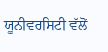ਯੂਨੀਵਰਸਿਟੀ ਵੱਲੋਂ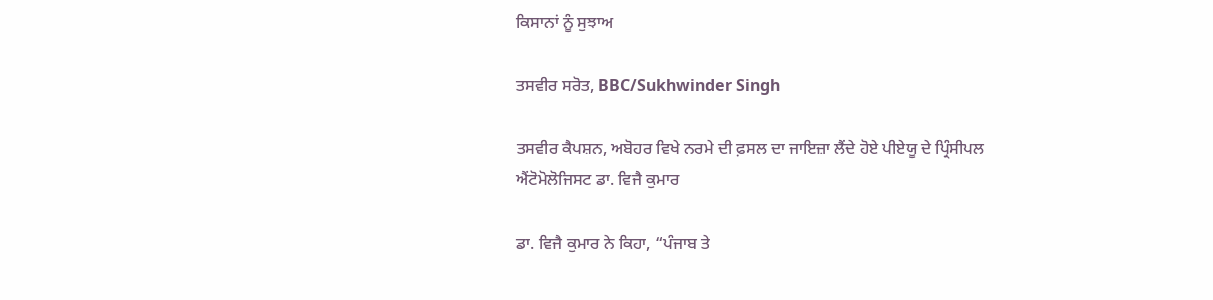ਕਿਸਾਨਾਂ ਨੂੰ ਸੁਝਾਅ

ਤਸਵੀਰ ਸਰੋਤ, BBC/Sukhwinder Singh

ਤਸਵੀਰ ਕੈਪਸ਼ਨ, ਅਬੋਹਰ ਵਿਖੇ ਨਰਮੇ ਦੀ ਫ਼ਸਲ ਦਾ ਜਾਇਜ਼ਾ ਲੈਂਦੇ ਹੋਏ ਪੀਏਯੂ ਦੇ ਪ੍ਰਿੰਸੀਪਲ ਐਂਟੋਮੋਲੋਜਿਸਟ ਡਾ. ਵਿਜੈ ਕੁਮਾਰ

ਡਾ. ਵਿਜੈ ਕੁਮਾਰ ਨੇ ਕਿਹਾ, “ਪੰਜਾਬ ਤੇ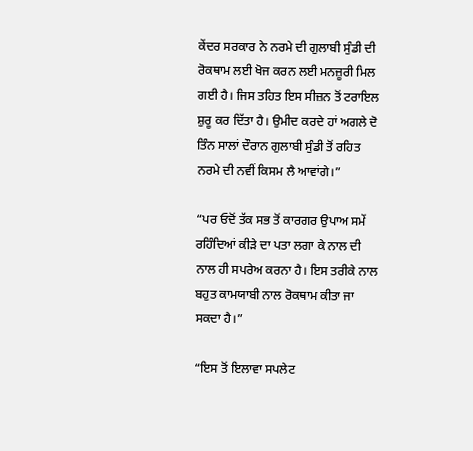ਕੇਂਦਰ ਸਰਕਾਰ ਨੇ ਨਰਮੇ ਦੀ ਗੁਲਾਬੀ ਸੁੰਡੀ ਦੀ ਰੋਕਥਾਮ ਲਈ ਖੋਜ ਕਰਨ ਲਈ ਮਨਜ਼ੂਰੀ ਮਿਲ ਗਈ ਹੈ। ਜਿਸ ਤਹਿਤ ਇਸ ਸੀਜ਼ਨ ਤੋਂ ਟਰਾਇਲ ਸ਼ੁਰੂ ਕਰ ਦਿੱਤਾ ਹੈ। ਉਮੀਦ ਕਰਦੇ ਹਾਂ ਅਗਲੇ ਦੋ ਤਿੰਨ ਸਾਲਾਂ ਦੌਰਾਨ ਗੁਲਾਬੀ ਸੁੰਡੀ ਤੋਂ ਰਹਿਤ ਨਰਮੇ ਦੀ ਨਵੀਂ ਕਿਸਮ ਲੈ ਆਵਾਂਗੇ।”

“ਪਰ ਓਦੋਂ ਤੱਕ ਸਭ ਤੋਂ ਕਾਰਗਰ ਉਪਾਅ ਸਮੇਂ ਰਹਿੰਦਿਆਂ ਕੀੜੇ ਦਾ ਪਤਾ ਲਗਾ ਕੇ ਨਾਲ ਦੀ ਨਾਲ ਹੀ ਸਪਰੇਅ ਕਰਨਾ ਹੈ। ਇਸ ਤਰੀਕੇ ਨਾਲ ਬਹੁਤ ਕਾਮਯਾਬੀ ਨਾਲ ਰੋਕਥਾਮ ਕੀਤਾ ਜਾ ਸਕਦਾ ਹੈ।”

“ਇਸ ਤੋਂ ਇਲਾਵਾ ਸਪਲੇਟ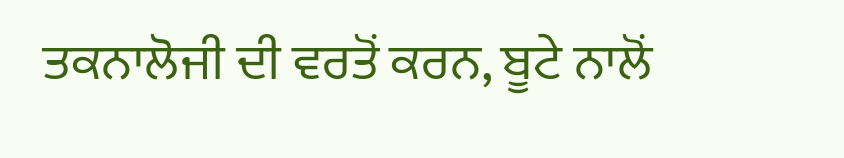ਤਕਨਾਲੋਜੀ ਦੀ ਵਰਤੋਂ ਕਰਨ, ਬੂਟੇ ਨਾਲੋਂ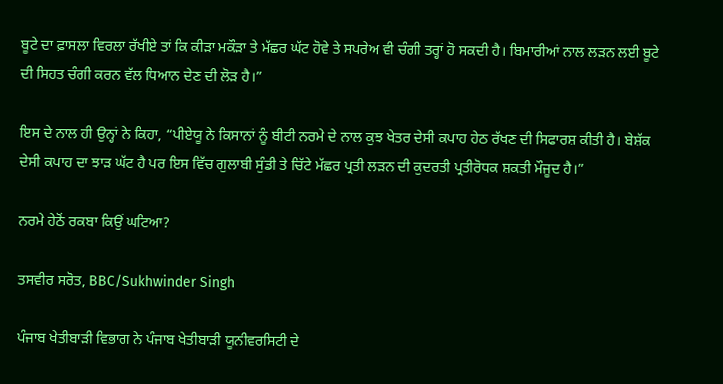ਬੂਟੇ ਦਾ ਫ਼ਾਸਲਾ ਵਿਰਲਾ ਰੱਖੀਏ ਤਾਂ ਕਿ ਕੀੜਾ ਮਕੌੜਾ ਤੇ ਮੱਛਰ ਘੱਟ ਹੋਵੇ ਤੇ ਸਪਰੇਅ ਵੀ ਚੰਗੀ ਤਰ੍ਹਾਂ ਹੋ ਸਕਦੀ ਹੈ। ਬਿਮਾਰੀਆਂ ਨਾਲ ਲੜਨ ਲਈ ਬੂਟੇ ਦੀ ਸਿਹਤ ਚੰਗੀ ਕਰਨ ਵੱਲ ਧਿਆਨ ਦੇਣ ਦੀ ਲੋੜ ਹੈ।”

ਇਸ ਦੇ ਨਾਲ ਹੀ ਉਨ੍ਹਾਂ ਨੇ ਕਿਹਾ, “ਪੀਏਯੂ ਨੇ ਕਿਸਾਨਾਂ ਨੂੰ ਬੀਟੀ ਨਰਮੇ ਦੇ ਨਾਲ ਕੁਝ ਖੇਤਰ ਦੇਸੀ ਕਪਾਹ ਹੇਠ ਰੱਖਣ ਦੀ ਸਿਫਾਰਸ਼ ਕੀਤੀ ਹੈ। ਬੇਸ਼ੱਕ ਦੇਸੀ ਕਪਾਹ ਦਾ ਝਾੜ ਘੱਟ ਹੈ ਪਰ ਇਸ ਵਿੱਚ ਗੁਲਾਬੀ ਸੁੰਡੀ ਤੇ ਚਿੱਟੇ ਮੱਛਰ ਪ੍ਰਤੀ ਲੜਨ ਦੀ ਕੁਦਰਤੀ ਪ੍ਰਤੀਰੋਧਕ ਸ਼ਕਤੀ ਮੌਜੂਦ ਹੈ।”

ਨਰਮੇ ਹੇਠੋਂ ਰਕਬਾ ਕਿਉਂ ਘਟਿਆ?

ਤਸਵੀਰ ਸਰੋਤ, BBC/Sukhwinder Singh

ਪੰਜਾਬ ਖੇਤੀਬਾੜੀ ਵਿਭਾਗ ਨੇ ਪੰਜਾਬ ਖੇਤੀਬਾੜੀ ਯੂਨੀਵਰਸਿਟੀ ਦੇ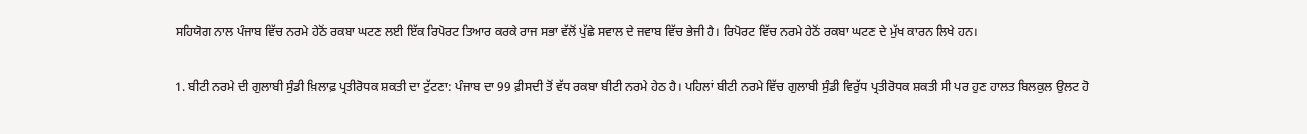ਸਹਿਯੋਗ ਨਾਲ ਪੰਜਾਬ ਵਿੱਚ ਨਰਮੇ ਹੇਠੋਂ ਰਕਬਾ ਘਟਣ ਲਈ ਇੱਕ ਰਿਪੋਰਟ ਤਿਆਰ ਕਰਕੇ ਰਾਜ ਸਭਾ ਵੱਲੋਂ ਪੁੱਛੇ ਸਵਾਲ ਦੇ ਜਵਾਬ ਵਿੱਚ ਭੇਜੀ ਹੈ। ਰਿਪੋਰਟ ਵਿੱਚ ਨਰਮੇ ਹੇਠੋਂ ਰਕਬਾ ਘਟਣ ਦੇ ਮੁੱਖ ਕਾਰਨ ਲਿਖੇ ਹਨ।

1. ਬੀਟੀ ਨਰਮੇ ਦੀ ਗੁਲਾਬੀ ਸੁੰਡੀ ਖ਼ਿਲਾਫ਼ ਪ੍ਰਤੀਰੋਧਕ ਸ਼ਕਤੀ ਦਾ ਟੁੱਟਣਾ: ਪੰਜਾਬ ਦਾ 99 ਫ਼ੀਸਦੀ ਤੋਂ ਵੱਧ ਰਕਬਾ ਬੀਟੀ ਨਰਮੇ ਹੇਠ ਹੈ। ਪਹਿਲਾਂ ਬੀਟੀ ਨਰਮੇ ਵਿੱਚ ਗੁਲਾਬੀ ਸੁੰਡੀ ਵਿਰੁੱਧ ਪ੍ਰਤੀਰੋਧਕ ਸ਼ਕਤੀ ਸੀ ਪਰ ਹੁਣ ਹਾਲਤ ਬਿਲਕੁਲ ਉਲਟ ਹੋ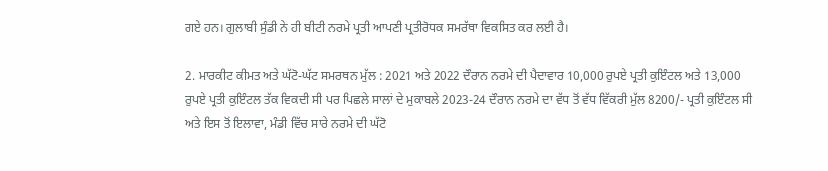ਗਏ ਹਨ। ਗੁਲਾਬੀ ਸੁੰਡੀ ਨੇ ਹੀ ਬੀਟੀ ਨਰਮੇ ਪ੍ਰਤੀ ਆਪਣੀ ਪ੍ਰਤੀਰੋਧਕ ਸਮਰੱਥਾ ਵਿਕਸਿਤ ਕਰ ਲਈ ਹੈ।

2. ਮਾਰਕੀਟ ਕੀਮਤ ਅਤੇ ਘੱਟੋ-ਘੱਟ ਸਮਰਥਨ ਮੁੱਲ : 2021 ਅਤੇ 2022 ਦੌਰਾਨ ਨਰਮੇ ਦੀ ਪੈਦਾਵਾਰ 10,000 ਰੁਪਏ ਪ੍ਰਤੀ ਕੁਇੰਟਲ ਅਤੇ 13,000 ਰੁਪਏ ਪ੍ਰਤੀ ਕੁਇੰਟਲ ਤੱਕ ਵਿਕਦੀ ਸੀ ਪਰ ਪਿਛਲੇ ਸਾਲਾਂ ਦੇ ਮੁਕਾਬਲੇ 2023-24 ਦੌਰਾਨ ਨਰਮੇ ਦਾ ਵੱਧ ਤੋਂ ਵੱਧ ਵਿੱਕਰੀ ਮੁੱਲ 8200/- ਪ੍ਰਤੀ ਕੁਇੰਟਲ ਸੀ ਅਤੇ ਇਸ ਤੋਂ ਇਲਾਵਾ, ਮੰਡੀ ਵਿੱਚ ਸਾਰੇ ਨਰਮੇ ਦੀ ਘੱਟੋ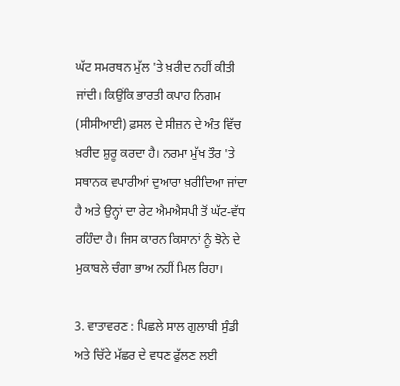ਘੱਟ ਸਮਰਥਨ ਮੁੱਲ 'ਤੇ ਖ਼ਰੀਦ ਨਹੀਂ ਕੀਤੀ ਜਾਂਦੀ। ਕਿਉਂਕਿ ਭਾਰਤੀ ਕਪਾਹ ਨਿਗਮ (ਸੀਸੀਆਈ) ਫ਼ਸਲ ਦੇ ਸੀਜ਼ਨ ਦੇ ਅੰਤ ਵਿੱਚ ਖ਼ਰੀਦ ਸ਼ੁਰੂ ਕਰਦਾ ਹੈ। ਨਰਮਾ ਮੁੱਖ ਤੌਰ 'ਤੇ ਸਥਾਨਕ ਵਪਾਰੀਆਂ ਦੁਆਰਾ ਖ਼ਰੀਦਿਆ ਜਾਂਦਾ ਹੈ ਅਤੇ ਉਨ੍ਹਾਂ ਦਾ ਰੇਟ ਐਮਐਸਪੀ ਤੋਂ ਘੱਟ-ਵੱਧ ਰਹਿੰਦਾ ਹੈ। ਜਿਸ ਕਾਰਨ ਕਿਸਾਨਾਂ ਨੂੰ ਝੋਨੇ ਦੇ ਮੁਕਾਬਲੇ ਚੰਗਾ ਭਾਅ ਨਹੀਂ ਮਿਲ ਰਿਹਾ।

3. ਵਾਤਾਵਰਣ : ਪਿਛਲੇ ਸਾਲ ਗੁਲਾਬੀ ਸੁੰਡੀ ਅਤੇ ਚਿੱਟੇ ਮੱਛਰ ਦੇ ਵਧਣ ਫੁੱਲਣ ਲਈ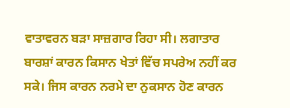ਵਾਤਾਵਰਨ ਬੜਾ ਸਾਜ਼ਗਾਰ ਰਿਹਾ ਸੀ। ਲਗਾਤਾਰ ਬਾਰਸ਼ਾਂ ਕਾਰਨ ਕਿਸਾਨ ਖੇਤਾਂ ਵਿੱਚ ਸਪਰੇਅ ਨਹੀਂ ਕਰ ਸਕੇ। ਜਿਸ ਕਾਰਨ ਨਰਮੇ ਦਾ ਨੁਕਸਾਨ ਹੋਣ ਕਾਰਨ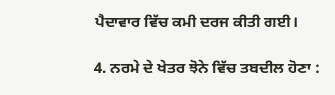ਪੈਦਾਵਾਰ ਵਿੱਚ ਕਮੀ ਦਰਜ ਕੀਤੀ ਗਈ।

4. ਨਰਮੇ ਦੇ ਖੇਤਰ ਝੋਨੇ ਵਿੱਚ ਤਬਦੀਲ ਹੋਣਾ :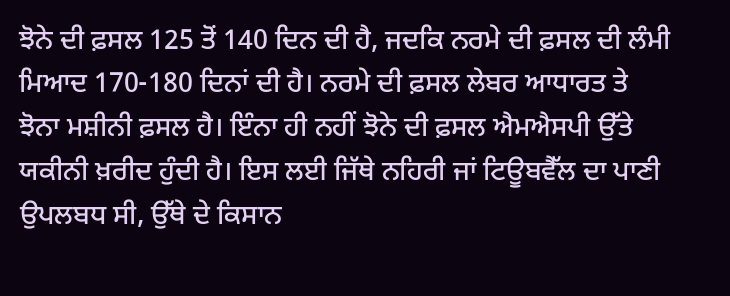ਝੋਨੇ ਦੀ ਫ਼ਸਲ 125 ਤੋਂ 140 ਦਿਨ ਦੀ ਹੈ, ਜਦਕਿ ਨਰਮੇ ਦੀ ਫ਼ਸਲ ਦੀ ਲੰਮੀ ਮਿਆਦ 170-180 ਦਿਨਾਂ ਦੀ ਹੈ। ਨਰਮੇ ਦੀ ਫ਼ਸਲ ਲੇਬਰ ਆਧਾਰਤ ਤੇ ਝੋਨਾ ਮਸ਼ੀਨੀ ਫ਼ਸਲ ਹੈ। ਇੰਨਾ ਹੀ ਨਹੀਂ ਝੋਨੇ ਦੀ ਫ਼ਸਲ ਐਮਐਸਪੀ ਉੱਤੇ ਯਕੀਨੀ ਖ਼ਰੀਦ ਹੁੰਦੀ ਹੈ। ਇਸ ਲਈ ਜਿੱਥੇ ਨਹਿਰੀ ਜਾਂ ਟਿਊਬਵੈੱਲ ਦਾ ਪਾਣੀ ਉਪਲਬਧ ਸੀ, ਉੱਥੇ ਦੇ ਕਿਸਾਨ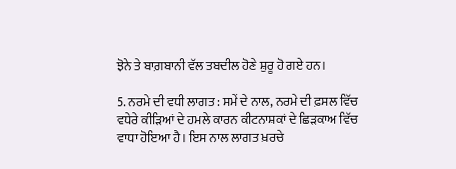ਝੋਨੇ ਤੇ ਬਾਗ਼ਬਾਨੀ ਵੱਲ ਤਬਦੀਲ ਹੋਣੇ ਸ਼ੁਰੂ ਹੋ ਗਏ ਹਨ।

5. ਨਰਮੇ ਦੀ ਵਧੀ ਲਾਗਤ : ਸਮੇਂ ਦੇ ਨਾਲ, ਨਰਮੇ ਦੀ ਫ਼ਸਲ ਵਿੱਚ ਵਧੇਰੇ ਕੀੜਿਆਂ ਦੇ ਹਮਲੇ ਕਾਰਨ ਕੀਟਨਾਸ਼ਕਾਂ ਦੇ ਛਿੜਕਾਅ ਵਿੱਚ ਵਾਧਾ ਹੋਇਆ ਹੈ। ਇਸ ਨਾਲ ਲਾਗਤ ਖ਼ਰਚੇ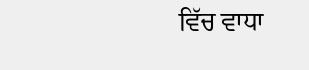ਵਿੱਚ ਵਾਧਾ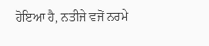ਹੋਇਆ ਹੈ, ਨਤੀਜੇ ਵਜੋਂ ਨਰਮੇ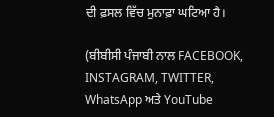ਦੀ ਫ਼ਸਲ ਵਿੱਚ ਮੁਨਾਫ਼ਾ ਘਟਿਆ ਹੈ।

(ਬੀਬੀਸੀ ਪੰਜਾਬੀ ਨਾਲ FACEBOOK, INSTAGRAM, TWITTER, WhatsApp ਅਤੇ YouTube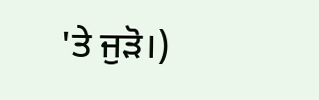'ਤੇ ਜੁੜੋ।)